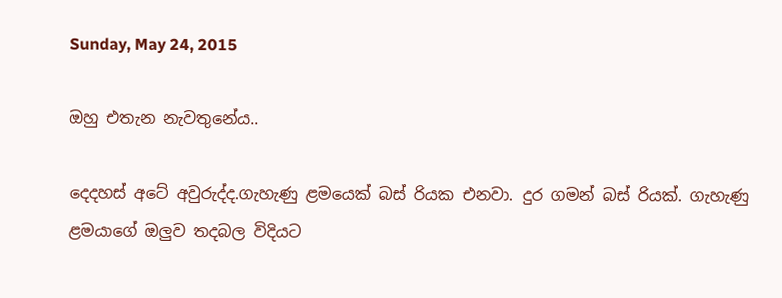Sunday, May 24, 2015

ඔහු එතැන නැවතුනේය..

දෙදහස් අටේ අවුරුද්ද.ගැහැණු ළමයෙක් බස් රියක එනවා. දුර ගමන් බස් රියක්. ගැහැණු ළමයාගේ ඔලුව තදබල විදියට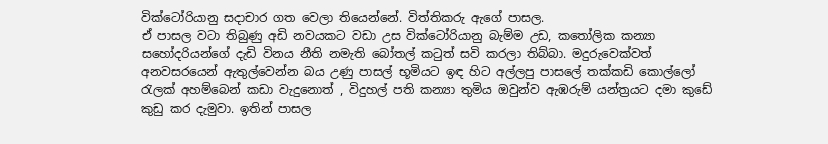වික්ටෝරියානු සදාචාර ගත වෙලා තියෙන්නේ. විත්තිකරු ඇගේ පාසල.
ඒ පාසල වටා තිබුණු අඩි නවයකට වඩා උස වික්ටෝරියානු බැම්ම උඩ, කතෝලික කන්‍යා සහෝදරියන්ගේ දැඩි විනය නීති නමැති බෝතල් කටුත් සවි කරලා තිබ්බා. මදුරුවෙක්වත් අනවසරයෙන් ඇතුල්වෙන්න බය උණු පාසල් භූමියට ඉඳ හිට අල්ලපු පාසලේ තක්කඩි කොල්ලෝ රැලක් අහම්බෙන් කඩා වැදුනොත් , විදුහල් පති කන්‍යා තුමිය ඔවුන්ව ඇඹරුම් යන්ත්‍රයට දමා කුඩේ කුඩු කර දැමුවා. ඉතින් පාසල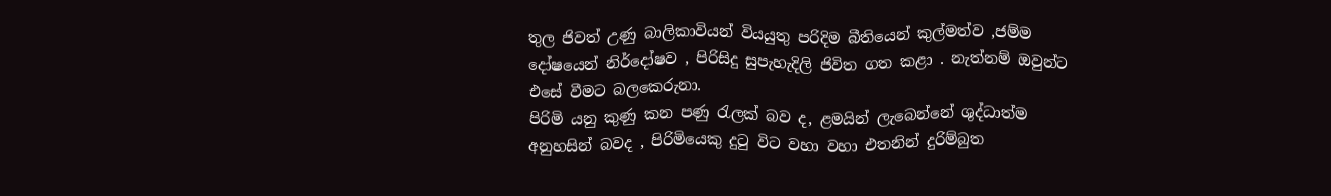තුල ජිවත් උණු බාලිකාවියන් වියයුතු පරිදිම බීතියෙන් කුල්මත්ව ,ජම්ම දෝෂයෙන් නිර්දෝෂව , පිරිසිදු සුපැහැදිලි ජිවිත ගත කළා . නැත්නම් ඔවුන්ට එසේ වීමට බලකෙරුනා.
පිරිමි යනු කුණු කන පණු රැලක් බව ද, ළමයින් ලැබෙන්නේ ශුද්ධාත්ම අනුහසින් බවද , පිරිමියෙකු දුටු විට වහා වහා එතනින් දුරිම්බුත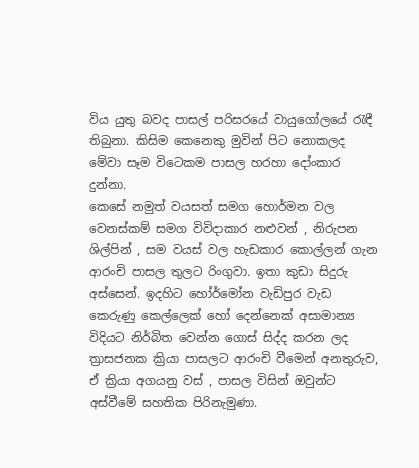විය යුතු බවද පාසල් පරිසරයේ වායුගෝලයේ රැඳී තිබුනා. කිසිම කෙනෙකු මුවින් පිට නොකලද මේවා සෑම විටෙකම පාසල හරහා දෝංකාර දුන්නා.
කෙසේ නමුත් වයසත් සමග හොර්මන වල වෙනස්කම් සමග විවිදාකාර නළුවන් , නිරුපන ශිල්පින් , සම වයස් වල හැඩකාර කොල්ලන් ගැන ආරංචි පාසල තුලට රිංගුවා. ඉතා කුඩා සිදුරු අස්සෙන්. ඉදහිට හෝර්මෝන වැඩිපුර වැඩ කෙරුණු කෙල්ලෙක් හෝ දෙන්නෙක් අසාමාන්‍ය විදියට නිර්බිත වෙන්න ගොස් සිද්ද කරන ලද ත්‍රාසජනක ක්‍රියා පාසලට ආරංචි වීමෙන් අනතුරුව, ඒ ක්‍රියා අගයනු වස් , පාසල විසින් ඔවුන්ට අස්වීමේ සහතික පිරිනැමුණා.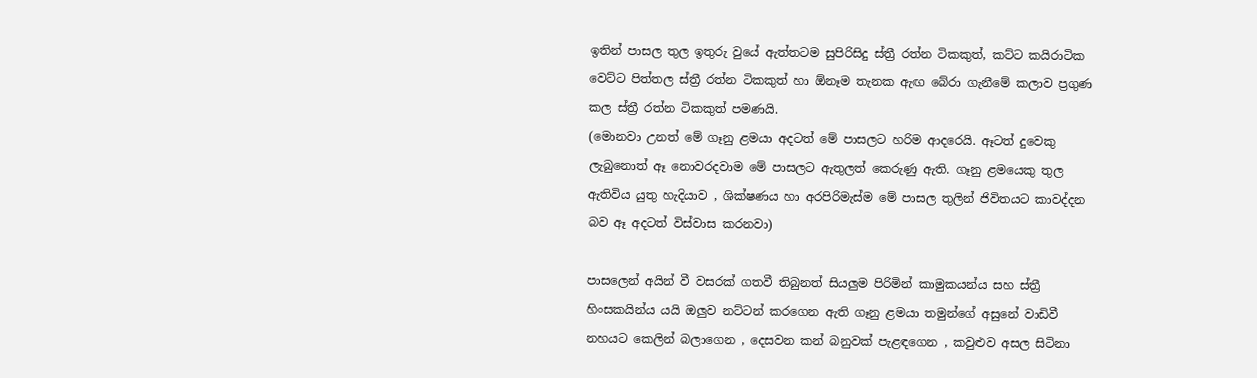ඉතින් පාසල තුල ඉතුරු වුයේ ඇත්තටම සුපිරිසිදු ස්ත්‍රී රත්න ටිකකුත්, කට්ට කයිරාටික වෙට්ට පිත්තල ස්ත්‍රී රත්න ටිකකුත් හා ඕනෑම තැනක ඇඟ බේරා ගැනීමේ කලාව ප්‍රගුණ කල ස්ත්‍රී රත්න ටිකකුත් පමණයි.
(මොනවා උනත් මේ ගෑනු ළමයා අදටත් මේ පාසලට හරිම ආදරෙයි. ඈටත් දුවෙකු ලැබුනොත් ඈ නොවරදවාම මේ පාසලට ඇතුලත් කෙරුණු ඇති. ගෑනු ළමයෙකු තුල ඇතිවිය යුතු හැදියාව , ශික්ෂණය හා අරපිරිමැස්ම මේ පාසල තුලින් ජිවිතයට කාවද්දන බව ඈ අදටත් විස්වාස කරනවා)

පාසලෙන් අයින් වී වසරක් ගතවී තිබුනත් සියලුම පිරිමින් කාමුකයන්ය සහ ස්ත්‍රී හිංසකයින්ය යයි ඔලුව නට්ටන් කරගෙන ඇති ගෑනු ළමයා තමුන්ගේ අසුනේ වාඩිවී නහයට කෙලින් බලාගෙන , දෙසවන කන් බනුවක් පැළඳගෙන , කවුළුව අසල සිටිනා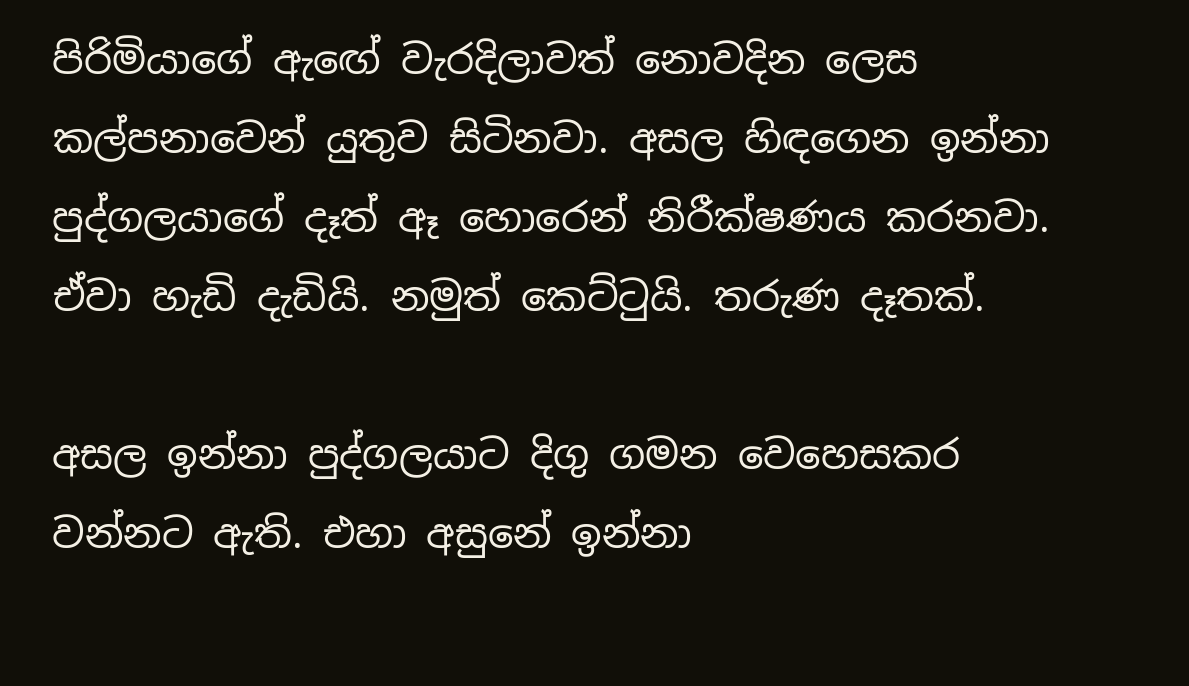පිරිමියාගේ ඇඟේ වැරදිලාවත් නොවදින ලෙස කල්පනාවෙන් යුතුව සිටිනවා. අසල හිඳගෙන ඉන්නා පුද්ගලයාගේ දෑත් ඈ හොරෙන් නිරීක්ෂණය කරනවා. ඒවා හැඩි දැඩියි. නමුත් කෙට්ටුයි. තරුණ දෑතක්.

අසල ඉන්නා පුද්ගලයාට දිගු ගමන වෙහෙසකර වන්නට ඇති. එහා අසුනේ ඉන්නා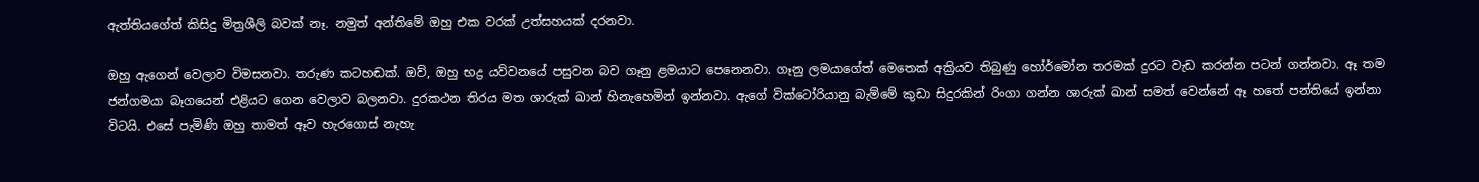ඇත්තියගේත් කිසිදු මිත්‍රශීලි බවක් නෑ. නමුත් අන්තිමේ ඔහු එක වරක් උත්සහයක් දරනවා.

ඔහු ඇගෙන් වෙලාව විමසනවා. තරුණ කටහඬක්. ඔව්, ඔහු භද්‍ර යව්වනයේ පසුවන බව ගෑනු ළමයාට පෙනෙනවා. ගෑනු ලමයාගේත් මෙතෙක් අක්‍රියව තිබුණු හෝර්මෝන තරමක් දුරට වැඩ කරන්න පටන් ගන්නවා. ඈ තම ජන්ගමයා බෑගයෙන් එළියට ගෙන වෙලාව බලනවා. දුරකථන තිරය මත ශාරුක් ඛාන් හිනැහෙමින් ඉන්නවා. ඇගේ වික්ටෝරියානු බැම්මේ කුඩා සිදුරකින් රිංගා ගන්න ශාරුක් ඛාන් සමත් වෙන්නේ ඈ හතේ පන්තියේ ඉන්නා විටයි. එසේ පැමිණි ඔහු තාමත් ඈව හැරගොස් නැහැ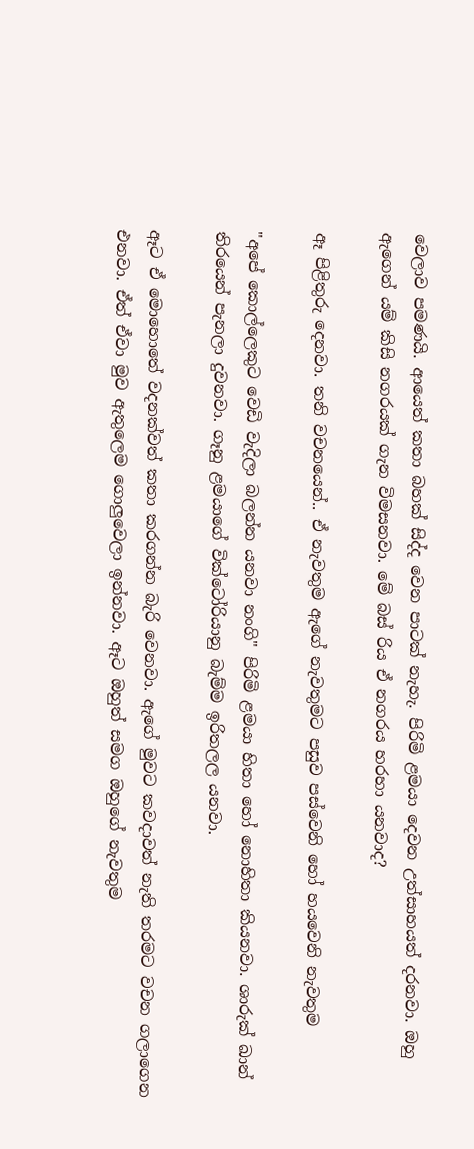වෙලාව පමණයි. ආයෙත් කතා බහක් සිද්ද වෙන පාටක් නැහැ. පිරිමි ළමයා දෙවන උත්සාහයත් දරනවා. ඔහු ඇගෙන් යම් කිසි නගරයක් ගැන විමසනවා. මේ බස් රිය ඒ නගරය හරහා යනවාද?

ඈ පිළිතුරු දෙනවා. තනි වචනයෙන්.. ඒ නැවතුම ඇගේ නැවතුමට පසුව පස්වෙනි හෝ හයවෙනි නැවතුම

"අපේ කොල්ලෙකුට වෙඩි වැදිලා බලන්න යනවා නංගි" පිරිමි ළමයා හිතා හෝ නොහිතා කියනවා. ශාරුක් ඛාන් තිරයෙන් පැනලා දුවනවා. ගෑනු ළමයාගේ වික්ටෝරියානු බැම්ම ඉරිතලල යනවා.

ඈට ඒ මොහොතේ වදනක්වත් කතා කරගන්න බැරි වෙනවා. ඇගේ මුවට කවදාවත් නැති තරමට වචන ගලාගෙන එනවා. ඒත් ඒවා මුව ඇතුලෙම ගොලුවෙලා ඉන්නවා. ඈට ඔහුත් සමග ඔහුගේ නැවතුම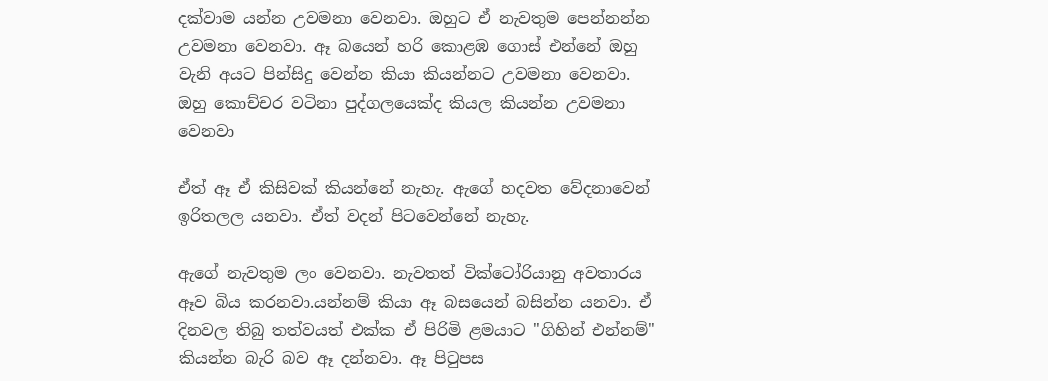දක්වාම යන්න උවමනා වෙනවා. ඔහුට ඒ නැවතුම පෙන්නන්න උවමනා වෙනවා. ඈ බයෙන් හරි කොළඹ ගොස් එන්නේ ඔහු වැනි අයට පින්සිදු වෙන්න කියා කියන්නට උවමනා වෙනවා. ඔහු කොච්චර වටිනා පුද්ගලයෙක්ද කියල කියන්න උවමනා වෙනවා

ඒත් ඈ ඒ කිසිවක් කියන්නේ නැහැ. ඇගේ හදවත වේදනාවෙන් ඉරිතලල යනවා. ඒත් වදන් පිටවෙන්නේ නැහැ.

ඇගේ නැවතුම ලං වෙනවා. නැවතත් වික්ටෝරියානු අවතාරය ඈව බිය කරනවා.යන්නම් කියා ඈ බසයෙන් බසින්න යනවා. ඒ දිනවල තිබු තත්වයත් එක්ක ඒ පිරිමි ළමයාට "ගිහින් එන්නම්" කියන්න බැරි බව ඈ දන්නවා. ඈ පිටුපස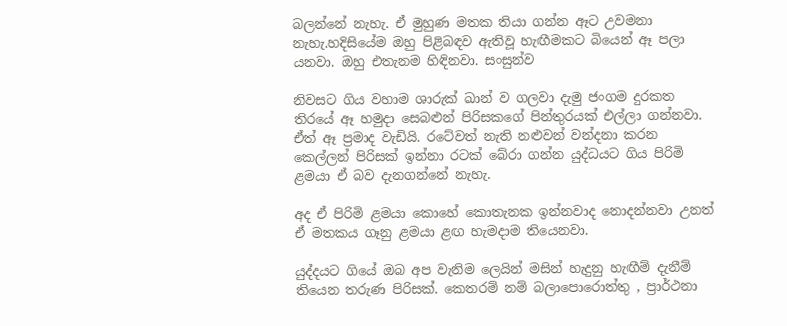බලන්නේ නැහැ. ඒ මුහුණ මතක තියා ගන්න ඈට උවමනා නැහැ.හදිසියේම ඔහු පිළිබඳව ඇතිවූ හැඟීමකට බියෙන් ඈ පලා යනවා. ඔහු එතැනම හිඳිනවා. සංසුන්ව

නිවසට ගිය වහාම ශාරුක් ඛාන් ව ගලවා දැමු ජංගම දුරකත තිරයේ ඈ හමුදා සෙබළුන් පිරිසකගේ පින්තුරයක් එල්ලා ගන්නවා. ඒත් ඈ ප්‍රමාද වැඩියි. රටේවත් නැති නළුවන් වන්දනා කරන කෙල්ලන් පිරිසක් ඉන්නා රටක් බේරා ගන්න යුද්ධයට ගිය පිරිමි ළමයා ඒ බව දැනගන්නේ නැහැ.

අද ඒ පිරිමි ළමයා කොහේ කොතැනක ඉන්නවාද නොදන්නවා උනත් ඒ මතකය ගෑනු ළමයා ළඟ හැමදාම තියෙනවා.

යුද්දයට ගියේ ඔබ අප වැනිම ලෙයින් මසින් හැදුනු හැඟීම් දැනීම් තියෙන තරුණ පිරිසක්. කෙතරම් නම් බලාපොරොත්තු , ප්‍රාර්ථනා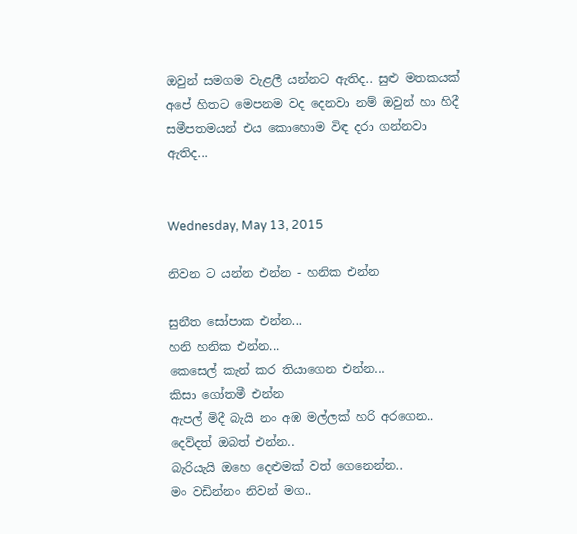ඔවුන් සමගම වැළලී යන්නට ඇතිද.. සුළු මතකයක් අපේ හිතට මෙපනම වද දෙනවා නම් ඔවුන් හා හිදී සමීපතමයන් එය කොහොම විඳ දරා ගන්නවා ඇතිද...


Wednesday, May 13, 2015

නිවන ට යන්න එන්න - හනික එන්න

සුනීත සෝපාක එන්න...
හනි හනික එන්න...
කෙසෙල් කැන් කර තියාගෙන එන්න...
කිසා ගෝතමී එන්න
ඇපල් මිදී බැයි නං අඹ මල්ලක් හරි අරගෙන..
දෙව්දත් ඔබත් එන්න..
බැරියැයි ඔහෙ දෙළුමක් වත් ගෙනෙන්න..
මං වඩින්නං නිවන් මග..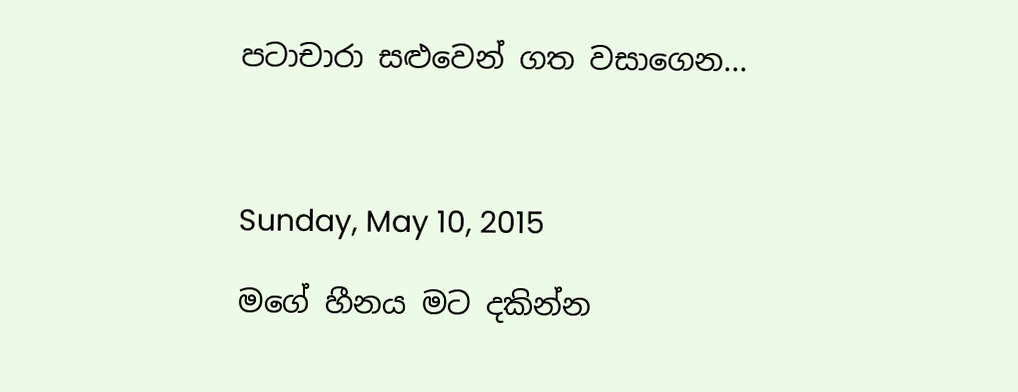පටාචාරා සළුවෙන් ගත වසාගෙන...



Sunday, May 10, 2015

මගේ හීනය මට දකින්න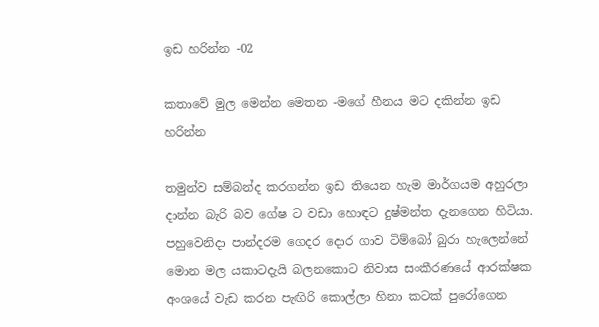ඉඩ හරින්න -02

කතාවේ මුල මෙන්න මෙතන -මගේ හීනය මට දකින්න ඉඩ හරින්න

තමුන්ව සම්බන්ද කරගන්න ඉඩ තියෙන හැම මාර්ගයම අහුරලා දාන්න බැරි බව ගේෂ ට වඩා හොඳට දුෂ්මන්ත දැනගෙන හිටියා. පහුවෙනිදා පාන්දරම ගෙදර දොර ගාව ටිම්බෝ බුරා හැලෙන්නේ මොන මල යකාටදැයි බලනකොට නිවාස සංකීරණයේ ආරක්ෂක අංශයේ වැඩ කරන පැඟිරි කොල්ලා හිනා කටක් පුරෝගෙන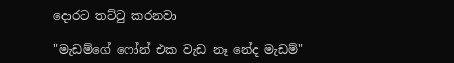දොරට තට්ටු කරනවා

"මැඩම්ගේ ෆෝන් එක වැඩ නෑ නේද මැඩම්"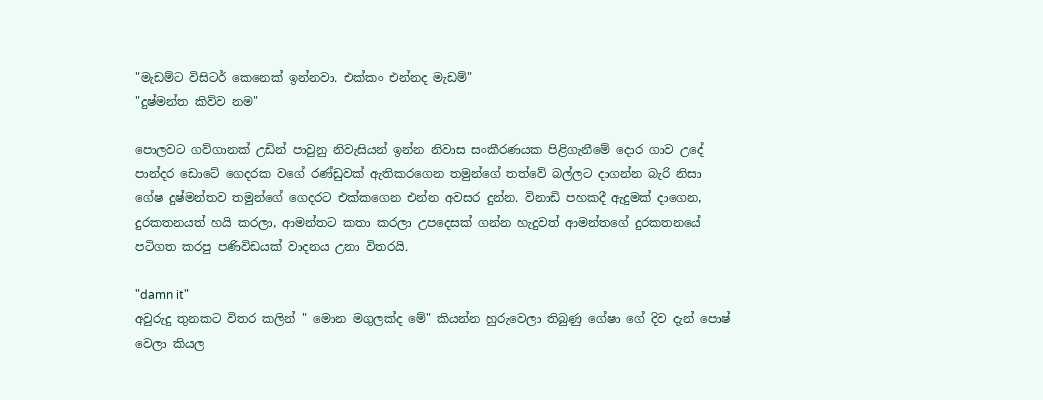"මැඩම්ට විසිටර් කෙනෙක් ඉන්නවා. එක්කං එන්නද මැඩම්"
"දුෂ්මන්ත කිව්ව නම"

පොලවට ගව්ගානක් උඩින් පාවුනු නිවැසියන් ඉන්න නිවාස සංකීරණයක පිළිගැනීමේ දොර ගාව උදේ පාන්දර ඩොටේ ගෙදරක වගේ රණ්ඩුවක් ඇතිකරගෙන තමුන්ගේ තත්වේ බල්ලට දාගන්න බැරි නිසා ගේෂ දුෂ්මන්තව තමුන්ගේ ගෙදරට එක්කගෙන එන්න අවසර දුන්න. විනාඩි පහකදී ඇදුමක් දාගෙන, දුරකතනයත් හයි කරලා, ආමන්තට කතා කරලා උපදෙසක් ගන්න හැදුවත් ආමන්තගේ දුරකතනයේ පටිගත කරපු පණිවිඩයක් වාදනය උනා විතරයි.

"damn it"
අවුරුදු තුනකට විතර කලින් " මොන මගුලක්ද මේ" කියන්න හුරුවෙලා තිබුණු ගේෂා ගේ දිව දැන් පොෂ් වෙලා කියල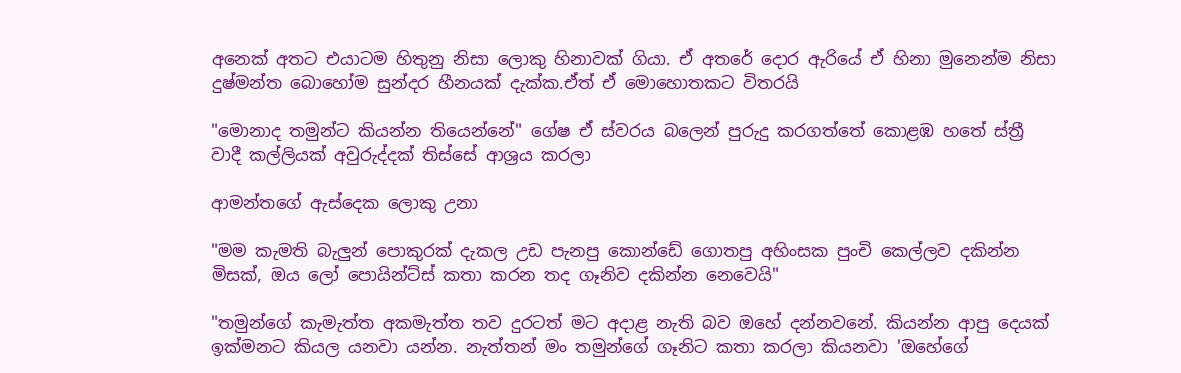අනෙක් අතට එයාටම හිතුනු නිසා ලොකු හිනාවක් ගියා. ඒ අතරේ දොර ඇරියේ ඒ හිනා මුනෙන්ම නිසා දුෂ්මන්ත බොහෝම සුන්දර හීනයක් දැක්ක.ඒත් ඒ මොහොතකට විතරයි

"මොනාද තමුන්ට කියන්න තියෙන්නේ" ගේෂ ඒ ස්වරය බලෙන් පුරුදු කරගත්තේ කොළඹ හතේ ස්ත්‍රී වාදී කල්ලියක් අවුරුද්දක් තිස්සේ ආශ්‍රය කරලා

ආමන්තගේ ඇස්දෙක ලොකු උනා

"මම කැමති බැලුන් පොකුරක් දැකල උඩ පැනපු කොන්ඩේ ගොතපු අහිංසක පුංචි කෙල්ලව දකින්න මිසක්, ඔය ලෝ පොයින්ට්ස් කතා කරන තද ගෑනිව දකින්න නෙවෙයි"

"තමුන්ගේ කැමැත්ත අකමැත්ත තව දුරටත් මට අදාළ නැති බව ඔහේ දන්නවනේ. කියන්න ආපු දෙයක් ඉක්මනට කියල යනවා යන්න. නැත්තන් මං තමුන්ගේ ගෑනිට කතා කරලා කියනවා 'ඔහේගේ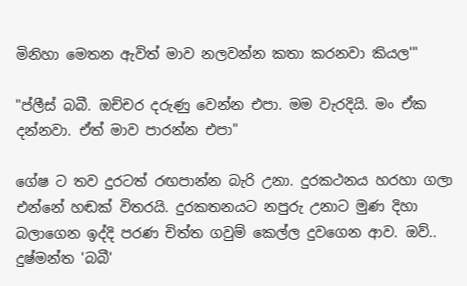මිනිහා මෙතන ඇවිත් මාව නලවන්න කතා කරනවා කියල'"

"ප්ලීස් බබී. ඔච්චර දරුණු වෙන්න එපා. මම වැරදියි. මං ඒක දන්නවා. ඒත් මාව පාරන්න එපා"

ගේෂ ට තව දුරටත් රඟපාන්න බැරි උනා. දුරකථනය හරහා ගලා එන්නේ හඬක් විතරයි. දුරකතනයට නපුරු උනාට මුණ දිහා බලාගෙන ඉද්දි පරණ චිත්ත ගවුම් කෙල්ල දුවගෙන ආව. ඔව්.. දුෂ්මන්ත 'බබී'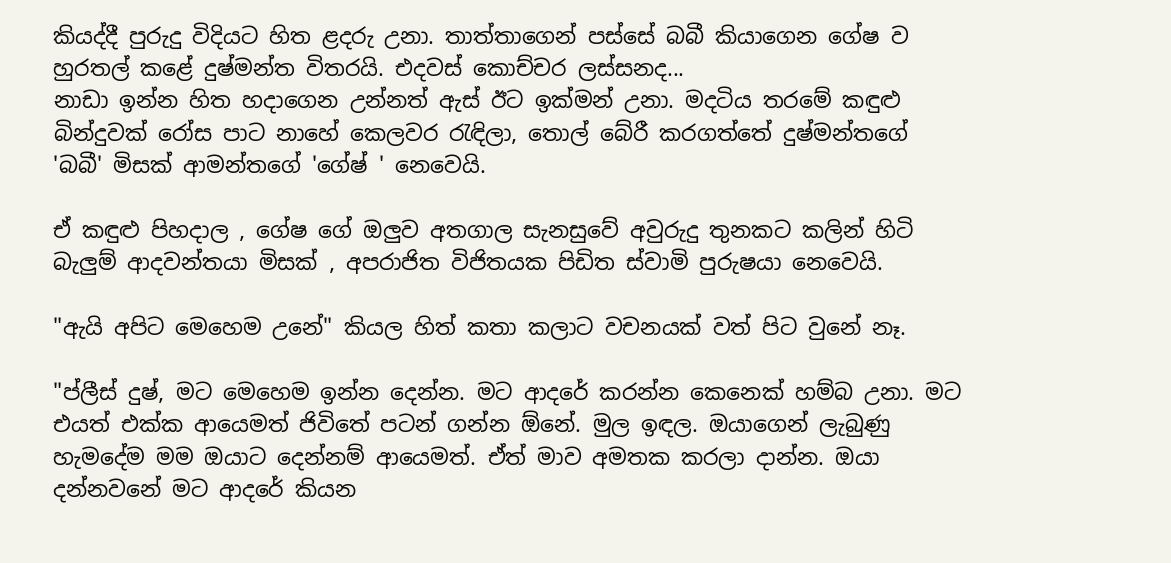කියද්දී පුරුදු විදියට හිත ළදරු උනා. තාත්තාගෙන් පස්සේ බබී කියාගෙන ගේෂ ව හුරතල් කළේ දුෂ්මන්ත විතරයි. එදවස් කොච්චර ලස්සනද...
නාඩා ඉන්න හිත හදාගෙන උන්නත් ඇස් ඊට ඉක්මන් උනා. මදටිය තරමේ කඳුළු බින්දුවක් රෝස පාට නාහේ කෙලවර රැඳිලා, තොල් බේරී කරගත්තේ දුෂ්මන්තගේ 'බබී' මිසක් ආමන්තගේ 'ගේෂ් ' නෙවෙයි.

ඒ කඳුළු පිහදාල , ගේෂ ගේ ඔලුව අතගාල සැනසුවේ අවුරුදු තුනකට කලින් හිටි බැලුම් ආදවන්තයා මිසක් , අපරාජිත විජිතයක පිඩිත ස්වාමි පුරුෂයා නෙවෙයි.

"ඇයි අපිට මෙහෙම උනේ" කියල හිත් කතා කලාට වචනයක් වත් පිට වුනේ නෑ.

"ප්ලීස් දුෂ්, මට මෙහෙම ඉන්න දෙන්න. මට ආදරේ කරන්න කෙනෙක් හම්බ උනා. මට එයත් එක්ක ආයෙමත් ජිවිතේ පටන් ගන්න ඕනේ. මුල ඉඳල. ඔයාගෙන් ලැබුණු හැමදේම මම ඔයාට දෙන්නම් ආයෙමත්. ඒත් මාව අමතක කරලා දාන්න. ඔයා දන්නවනේ මට ආදරේ කියන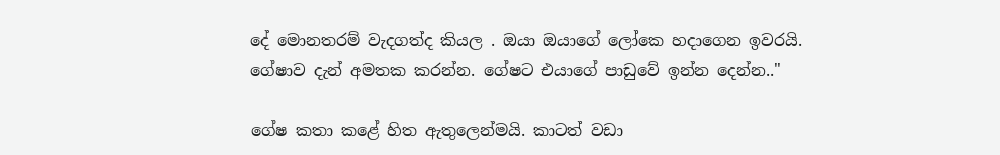දේ මොනතරම් වැදගත්ද කියල . ඔයා ඔයාගේ ලෝකෙ හදාගෙන ඉවරයි. ගේෂාව දැන් අමතක කරන්න. ගේෂට එයාගේ පාඩුවේ ඉන්න දෙන්න.."

ගේෂ කතා කළේ හිත ඇතුලෙන්මයි. කාටත් වඩා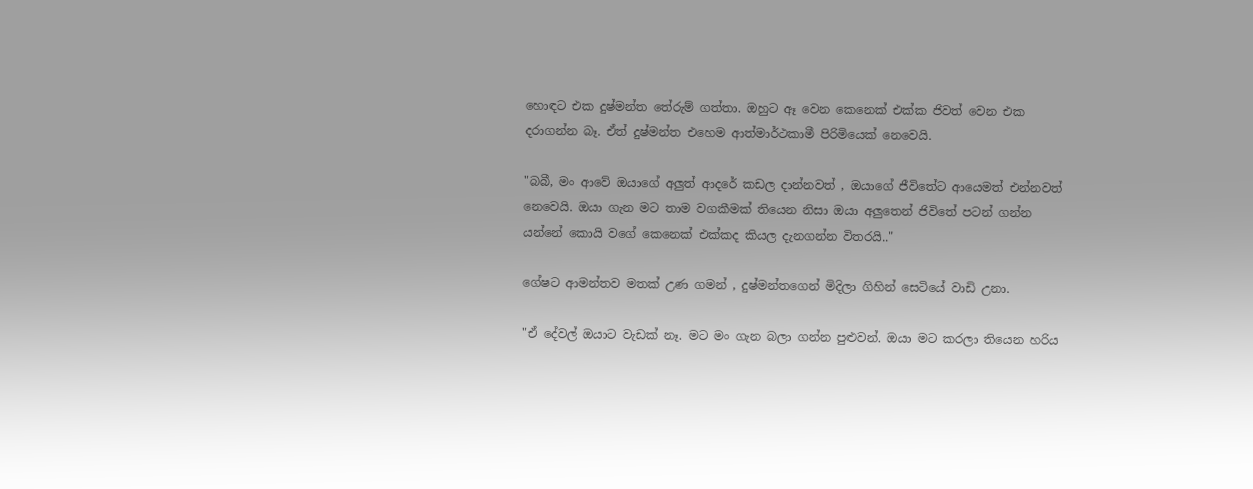හොඳට එක දුෂ්මන්ත තේරුම් ගත්තා. ඔහුට ඈ වෙන කෙනෙක් එක්ක ජිවත් වෙන එක දරාගන්න බෑ. ඒත් දුෂ්මන්ත එහෙම ආත්මාර්ථකාමී පිරිමියෙක් නෙවෙයි.

"බබී, මං ආවේ ඔයාගේ අලුත් ආදරේ කඩල දාන්නවත් , ඔයාගේ ජීවිතේට ආයෙමත් එන්නවත් නෙවෙයි. ඔයා ගැන මට තාම වගකීමක් තියෙන නිසා ඔයා අලුතෙන් ජිවිතේ පටන් ගන්න යන්නේ කොයි වගේ කෙනෙක් එක්කද කියල දැනගන්න විතරයි.."

ගේෂට ආමන්තව මතක් උණ ගමන් , දුෂ්මන්තගෙන් මිදිලා ගිහින් සෙටියේ වාඩි උනා.

"ඒ දේවල් ඔයාට වැඩක් නෑ. මට මං ගැන බලා ගන්න පුළුවන්. ඔයා මට කරලා තියෙන හරිය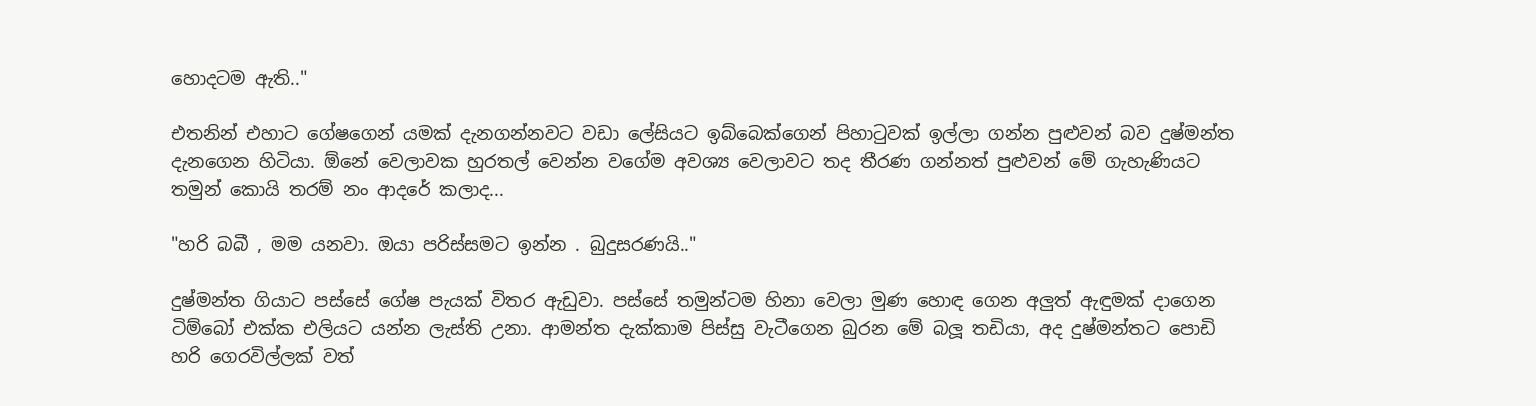හොදටම ඇති.."

එතනින් එහාට ගේෂගෙන් යමක් දැනගන්නවට වඩා ලේසියට ඉබ්බෙක්ගෙන් පිහාටුවක් ඉල්ලා ගන්න පුළුවන් බව දුෂ්මන්ත දැනගෙන හිටියා. ඕනේ වෙලාවක හුරතල් වෙන්න වගේම අවශ්‍ය වෙලාවට තද තීරණ ගන්නත් පුළුවන් මේ ගැහැණියට තමුන් කොයි තරම් නං ආදරේ කලාද...

"හරි බබී , මම යනවා. ඔයා පරිස්සමට ඉන්න . බුදුසරණයි.."

දුෂ්මන්ත ගියාට පස්සේ ගේෂ පැයක් විතර ඇඩුවා. පස්සේ තමුන්ටම හිනා වෙලා මුණ හොඳ ගෙන අලුත් ඇඳුමක් දාගෙන ටිම්බෝ එක්ක එලියට යන්න ලැස්ති උනා. ආමන්ත දැක්කාම පිස්සු වැටීගෙන බුරන මේ බලූ තඩියා, අද දුෂ්මන්තට පොඩි හරි ගෙරවිල්ලක් වත්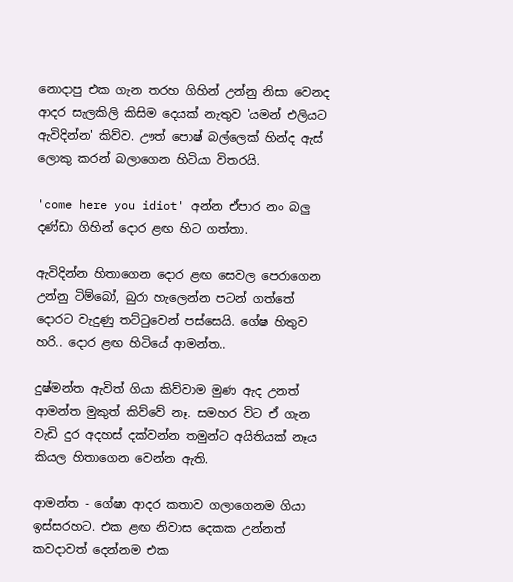නොදාපු එක ගැන තරහ ගිහින් උන්නු නිසා වෙනද ආදර සැලකිලි කිසිම දෙයක් නැතුව 'යමන් එලියට ඇවිදින්න' කිව්ව. ඌත් පොෂ් බල්ලෙක් හින්ද ඇස් ලොකු කරන් බලාගෙන හිටියා විතරයි.

'come here you idiot' අන්න ඒපාර නං බලු දණ්ඩා ගිහින් දොර ළඟ හිට ගත්තා.

ඇවිදින්න හිතාගෙන දොර ළඟ සෙවල පෙරාගෙන උන්නු ටිම්බෝ, බුරා හැලෙන්න පටන් ගත්තේ දොරට වැදුණු තට්ටුවෙන් පස්සෙයි. ගේෂ හිතුව හරි.. දොර ළඟ හිටියේ ආමන්ත..

දුෂ්මන්ත ඇවිත් ගියා කිව්වාම මුණ ඇද උනත් ආමන්ත මුකුත් කිව්වේ නෑ. සමහර විට ඒ ගැන වැඩි දුර අදහස් දක්වන්න තමුන්ට අයිතියක් නෑය කියල හිතාගෙන වෙන්න ඇති.

ආමන්ත - ගේෂා ආදර කතාව ගලාගෙනම ගියා ඉස්සරහට. එක ළඟ නිවාස දෙකක උන්නත් කවදාවත් දෙන්නම එක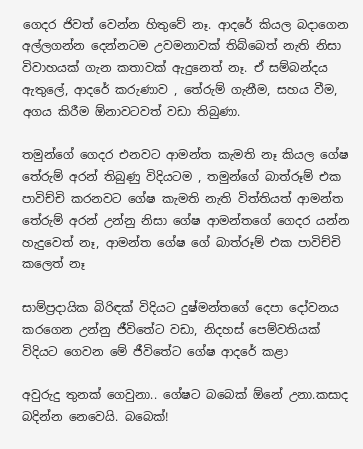ගෙදර ජිවත් වෙන්න හිතුවේ නෑ. ආදරේ කියල බදාගෙන අල්ලගන්න දෙන්නටම උවමනාවක් තිබ්බෙත් නැති නිසා විවාහයක් ගැන කතාවක් ඇදුනෙත් නෑ. ඒ සම්බන්දය ඇතුලේ, ආදරේ කරුණාව , තේරුම් ගැනීම, සහය වීම, අගය කිරීම ඕනාවටවත් වඩා තිබුණා.

තමුන්ගේ ගෙදර එනවට ආමන්ත කැමති නෑ කියල ගේෂ තේරුම් අරන් තිබුණු විදියටම , තමුන්ගේ බාත්රූම් එක පාවිච්චි කරනවට ගේෂ කැමති නැති විත්තියත් ආමන්ත තේරුම් අරන් උන්නු නිසා ගේෂ ආමන්තගේ ගෙදර යන්න හැදුවෙත් නෑ, ආමන්ත ගේෂ ගේ බාත්රූම් එක පාවිච්චි කලෙත් නෑ

සාම්ප්‍රදායික බිරිඳක් විදියට දුෂ්මන්තගේ දෙපා දෝවනය කරගෙන උන්නු ජීවිතේට වඩා, නිදහස් පෙම්වතියක් විදියට ගෙවන මේ ජීවිතේට ගේෂ ආදරේ කළා

අවුරුදු තුනක් ගෙවුනා.. ගේෂට බබෙක් ඕනේ උනා.කසාද බදින්න නෙවෙයි. බබෙක්!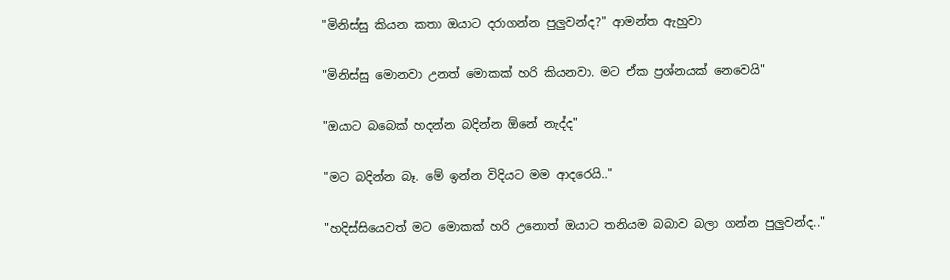"මිනිස්සු කියන කතා ඔයාට දරාගන්න පුලුවන්ද?" ආමන්ත ඇහුවා

"මිනිස්සු මොනවා උනත් මොකක් හරි කියනවා. මට ඒක ප්‍රශ්නයක් නෙවෙයි"

"ඔයාට බබෙක් හදන්න බදින්න ඕනේ නැද්ද"

"මට බදින්න බෑ. මේ ඉන්න විදියට මම ආදරෙයි.."

"හදිස්සියෙවත් මට මොකක් හරි උනොත් ඔයාට තනියම බබාව බලා ගන්න පුලුවන්ද.."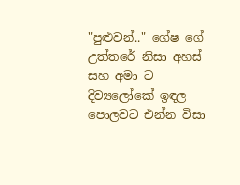"පුළුවන්.." ගේෂ ගේ උත්තරේ නිසා අහස් සහ අමා ට දිව්‍යලෝකේ ඉඳල පොලවට එන්න විසා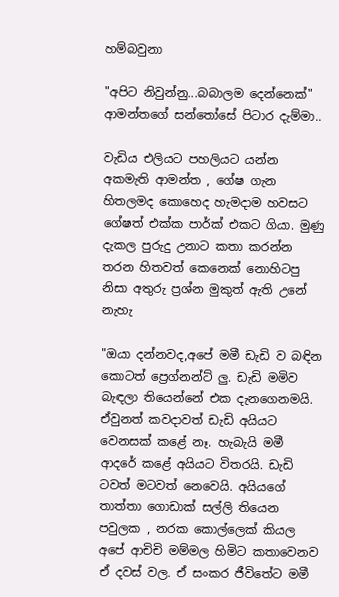හම්බවුනා

"අපිට නිවුන්නු...බබාලම දෙන්නෙක්" ආමන්තගේ සන්තෝසේ පිටාර දැම්මා..

වැඩිය එලියට පහලියට යන්න අකමැති ආමන්ත , ගේෂ ගැන හිතලමද කොහෙද හැමදාම හවසට ගේෂත් එක්ක පාර්ක් එකට ගියා. මුණු දැකල පුරුදු උනාට කතා කරන්න තරන හිතවත් කෙනෙක් නොහිටපු නිසා අතුරු ප්‍රශ්න මුකුත් ඇති උනේ නැහැ

"ඔයා දන්නවද,අපේ මමී ඩැඩි ව බඳින කොටත් ප්‍රෙග්නන්ට් ලු. ඩැඩි මමිව බැඳලා තියෙන්නේ එක දැනගෙනමයි. ඒවුනත් කවදාවත් ඩැඩි අයියට වෙනසක් කළේ නෑ. හැබැයි මමී ආදරේ කළේ අයියට විතරයි. ඩැඩි ටවත් මටවත් නෙවෙයි. අයියගේ තාත්තා ගොඩාක් සල්ලි තියෙන පවුලක , නරක කොල්ලෙක් කියල අපේ ආචිචි මම්මල හිමිට කතාවෙනව ඒ දවස් වල. ඒ සංකර ජීවිතේට මමී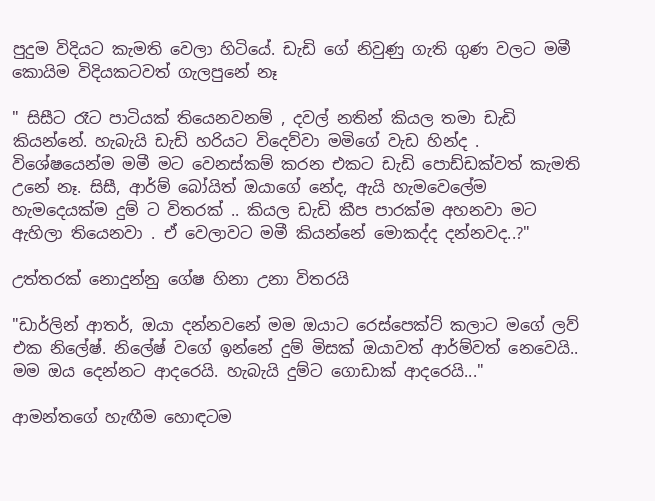පුදුම විදියට කැමති වෙලා හිටියේ. ඩැඩි ගේ නිවුණු ගැති ගුණ වලට මමී කොයිම විදියකටවත් ගැලපුනේ නෑ

" සිසීට රෑට පාටියක් තියෙනවනම් , දවල් නතින් කියල තමා ඩැඩි කියන්නේ. හැබැයි ඩැඩි හරියට විදෙව්වා මමිගේ වැඩ හින්ද . විශේෂයෙන්ම මමී මට වෙනස්කම් කරන එකට ඩැඩි පොඩ්ඩක්වත් කැමති උනේ නෑ. සිසී, ආර්ම් බෝයිත් ඔයාගේ නේද, ඇයි හැමවෙලේම හැමදෙයක්ම දුම් ට විතරක් .. කියල ඩැඩි කීප පාරක්ම අහනවා මට ඇහිලා තියෙනවා . ඒ වෙලාවට මමී කියන්නේ මොකද්ද දන්නවද..?"

උත්තරක් නොදුන්නු ගේෂ හිනා උනා විතරයි

"ඩාර්ලින් ආතර්, ඔයා දන්නවනේ මම ඔයාට රෙස්පෙක්ට් කලාට මගේ ලව් එක නිලේෂ්. නිලේෂ් වගේ ඉන්නේ දුම් මිසක් ඔයාවත් ආර්ම්වත් නෙවෙයි.. මම ඔය දෙන්නට ආදරෙයි. හැබැයි දුම්ට ගොඩාක් ආදරෙයි..."

ආමන්තගේ හැඟීම හොඳටම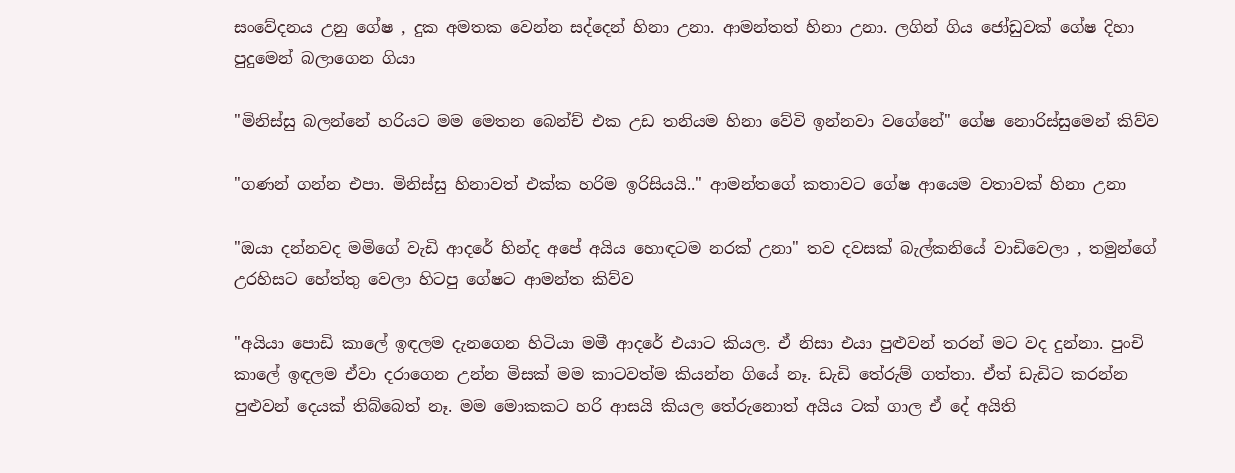සංවේදනය උනු ගේෂ , දුක අමතක වෙන්න සද්දෙන් හිනා උනා. ආමන්තත් හිනා උනා. ලගින් ගිය ජෝඩුවක් ගේෂ දිහා පුදුමෙන් බලාගෙන ගියා

"මිනිස්සු බලන්නේ හරියට මම මෙතන බෙන්ච් එක උඩ තනියම හිනා වේවි ඉන්නවා වගේනේ" ගේෂ නොරිස්සුමෙන් කිව්ව

"ගණන් ගන්න එපා. මිනිස්සු හිනාවත් එක්ක හරිම ඉරිසියයි.." ආමන්තගේ කතාවට ගේෂ ආයෙම වතාවක් හිනා උනා

"ඔයා දන්නවද මමිගේ වැඩි ආදරේ හින්ද අපේ අයිය හොඳටම නරක් උනා" තව දවසක් බැල්කනියේ වාඩිවෙලා , තමුන්ගේ උරහිසට හේත්තු වෙලා හිටපු ගේෂට ආමන්ත කිව්ව

"අයියා පොඩි කාලේ ඉඳලම දැනගෙන හිටියා මමී ආදරේ එයාට කියල. ඒ නිසා එයා පුළුවන් තරන් මට වද දුන්නා. පුංචි කාලේ ඉඳලම ඒවා දරාගෙන උන්න මිසක් මම කාටවත්ම කියන්න ගියේ නෑ. ඩැඩි තේරුම් ගත්තා. ඒත් ඩැඩිට කරන්න පුළුවන් දෙයක් තිබ්බෙත් නෑ. මම මොකකට හරි ආසයි කියල තේරුනොත් අයිය ටක් ගාල ඒ දේ අයිති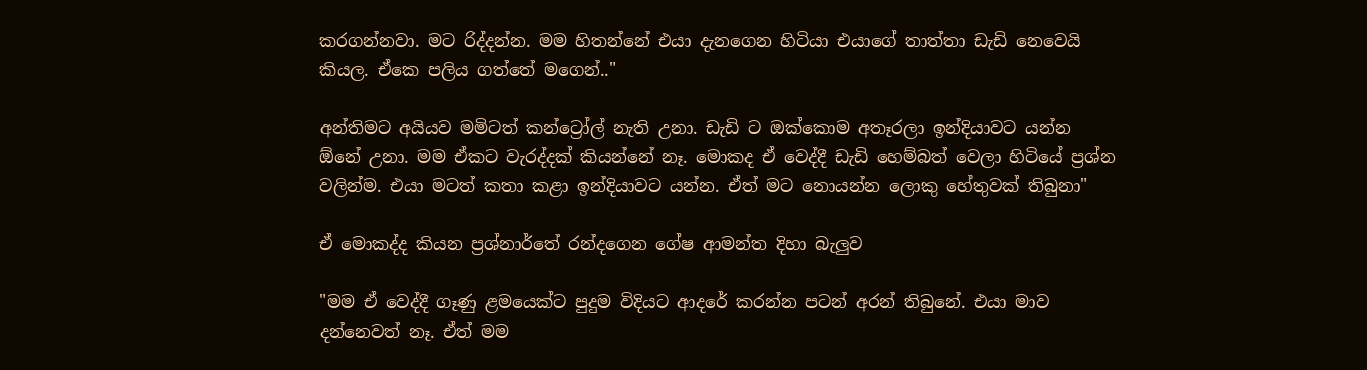කරගන්නවා. මට රිද්දන්න. මම හිතන්නේ එයා දැනගෙන හිටියා එයාගේ තාත්තා ඩැඩි නෙවෙයි කියල. ඒකෙ පලිය ගත්තේ මගෙන්.."

අන්තිමට අයියව මමිටත් කන්ට්‍රෝල් නැති උනා. ඩැඩි ට ඔක්කොම අතෑරලා ඉන්දියාවට යන්න ඕනේ උනා. මම ඒකට වැරද්දක් කියන්නේ නෑ. මොකද ඒ වෙද්දී ඩැඩි හෙම්බත් වෙලා හිටියේ ප්‍රශ්න වලින්ම. එයා මටත් කතා කළා ඉන්දියාවට යන්න. ඒත් මට නොයන්න ලොකු හේතුවක් තිබුනා"

ඒ මොකද්ද කියන ප්‍රශ්නාර්තේ රන්දගෙන ගේෂ ආමන්ත දිහා බැලුව

"මම ඒ වෙද්දී ගෑණු ළමයෙක්ට පුදුම විදියට ආදරේ කරන්න පටන් අරන් තිබුනේ. එයා මාව දන්නෙවත් නෑ. ඒත් මම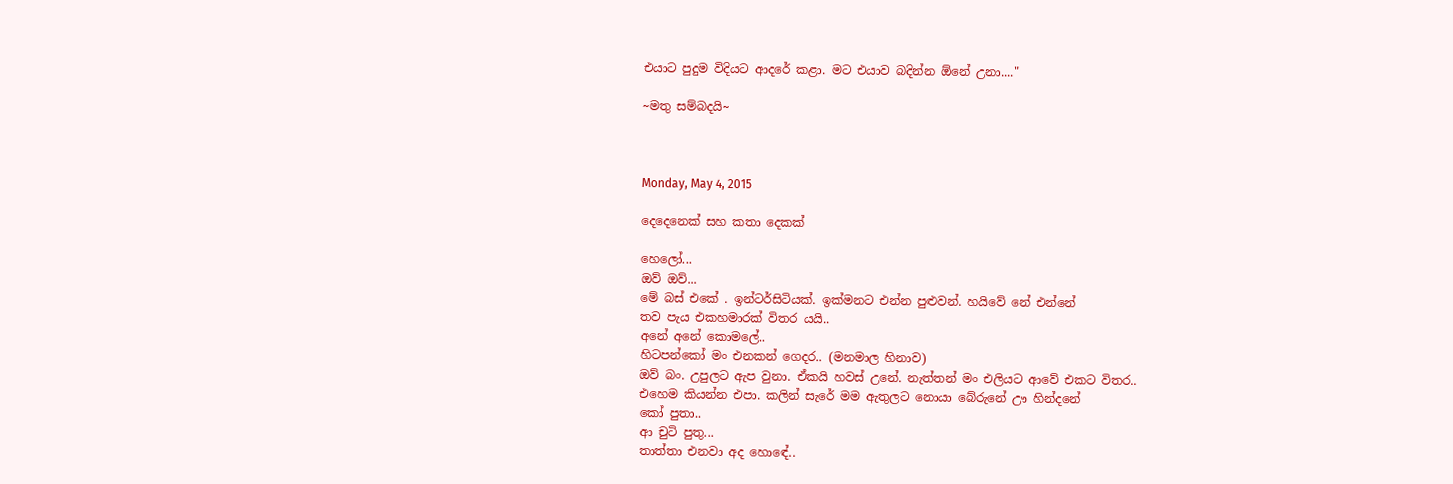එයාට පුදුම විදියට ආදරේ කළා. මට එයාව බදින්න ඕනේ උනා...."

~මතු සම්බදයි~



Monday, May 4, 2015

දෙදෙනෙක් සහ කතා දෙකක්

හෙලෝ...
ඔව් ඔව්...
මේ බස් එකේ . ඉන්ටර්සිටියක්. ඉක්මනට එන්න පුළුවන්. හයිවේ නේ එන්නේ
තව පැය එකහමාරක් විතර යයි..
අනේ අනේ කොමලේ..
හිටපන්කෝ මං එනකන් ගෙදර.. (මනමාල හිනාව)
ඔව් බං. උපුලට ඇප වුනා. ඒකයි හවස් උනේ. නැත්තන් මං එලියට ආවේ එකට විතර..
එහෙම කියන්න එපා. කලින් සැරේ මම ඇතුලට නොයා බේරුනේ ඌ හින්දනේ
කෝ පුතා..
ආ චුටි පුතු...
තාත්තා එනවා අද හොඳේ..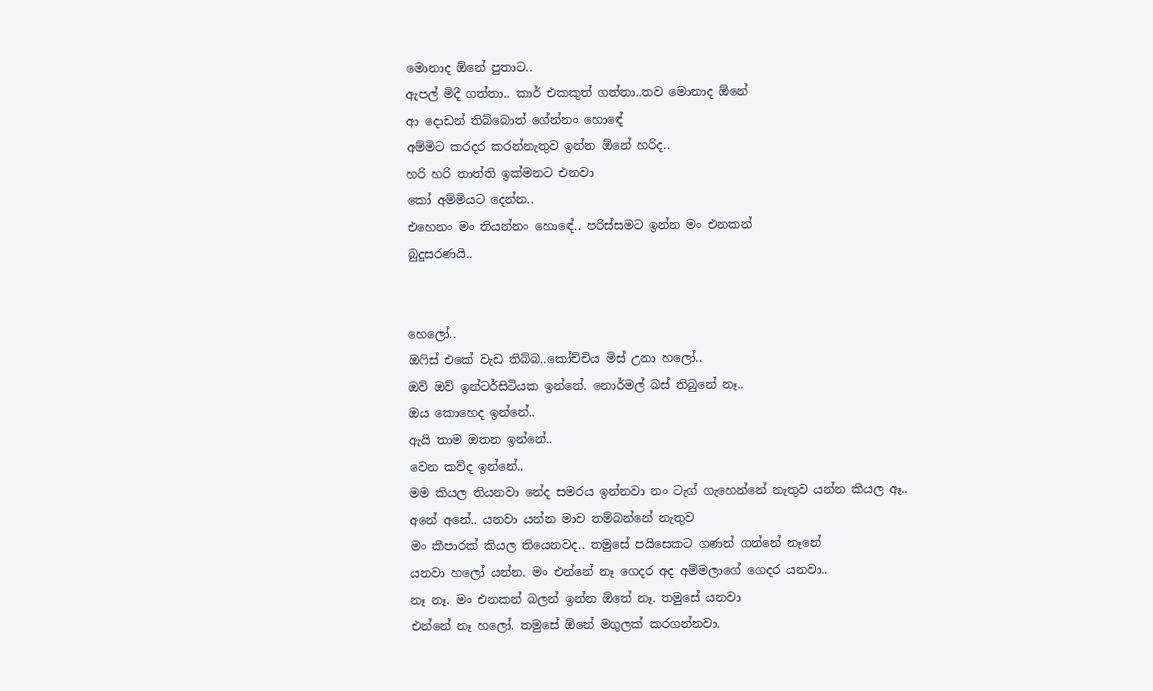මොනාද ඕනේ පුතාට..
ඇපල් මිදී ගත්තා.. කාර් එකකුත් ගත්තා..තව මොනාද ඕනේ
ආ දොඩන් තිබ්බොත් ගේන්නං හොඳේ
අම්මිට කරදර කරන්නැතුව ඉන්න ඕනේ හරිද..
හරි හරි තාත්ති ඉක්මනට එනවා
කෝ අම්මියට දෙන්න..
එහෙනං මං තියන්නං හොඳේ.. පරිස්සමට ඉන්න මං එනකන්
බුදුසරණයි..


හෙලෝ..
ඔෆිස් එකේ වැඩ තිබ්බ..කෝච්චිය මිස් උනා හලෝ..
ඔව් ඔව් ඉන්ටර්සිටියක ඉන්නේ. නොර්මල් බස් තිබුනේ නෑ..
ඔය කොහෙද ඉන්නේ..
ඇයි තාම ඔතන ඉන්නේ..
වෙන කව්ද ඉන්නේ..
මම කියල තියනවා නේද සමරය ඉන්නවා නං ටැග් ගැහෙන්නේ නැතුව යන්න කියල ඈ..
අනේ අනේ.. යනවා යන්න මාව තම්බන්නේ නැතුව
මං කීපාරක් කියල තියෙනවද.. තමුසේ පයිසෙකට ගණන් ගන්නේ නෑනේ
යනවා හලෝ යන්න. මං එන්නේ නෑ ගෙදර අද අම්මලාගේ ගෙදර යනවා..
නෑ නෑ. මං එනකන් බලන් ඉන්න ඕනේ නෑ. තමුසේ යනවා
එන්නේ නෑ හලෝ. තමුසේ ඕනේ මගුලක් කරගන්නවා.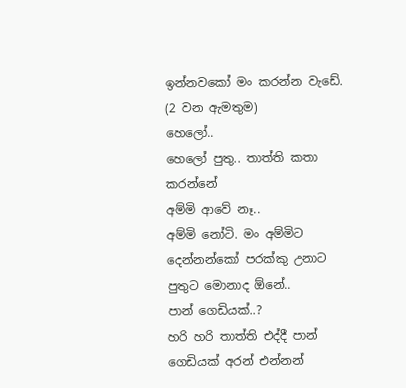ඉන්නවකෝ මං කරන්න වැඩේ.
(2 වන ඇමතුම)
හෙලෝ..
හෙලෝ පුතු.. තාත්ති කතා කරන්නේ
අම්මි ආවේ නෑ..
අම්මි නෝටි. මං අම්මිට දෙන්නන්කෝ පරක්කු උනාට
පුතුට මොනාද ඕනේ..
පාන් ගෙඩියක්..?
හරි හරි තාත්ති එද්දී පාන් ගෙඩියක් අරන් එන්නන්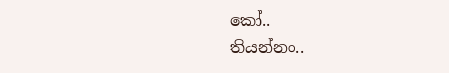කෝ..
තියන්නං..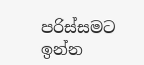පරිස්සමට ඉන්න